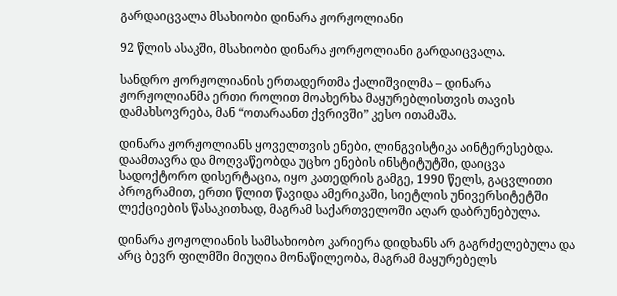გარდაიცვალა მსახიობი დინარა ჟორჟოლიანი

92 წლის ასაკში, მსახიობი დინარა ჟორჟოლიანი გარდაიცვალა.

სანდრო ჟორჟოლიანის ერთადერთმა ქალიშვილმა – დინარა ჟორჟოლიანმა ერთი როლით მოახერხა მაყურებლისთვის თავის დამახსოვრება, მან “ოთარაანთ ქვრივში” კესო ითამაშა.

დინარა ჟორჟოლიანს ყოველთვის ენები, ლინგვისტიკა აინტერესებდა.
დაამთავრა და მოღვაწეობდა უცხო ენების ინსტიტუტში, დაიცვა სადოქტორო დისერტაცია, იყო კათედრის გამგე, 1990 წელს, გაცვლითი პროგრამით, ერთი წლით წავიდა ამერიკაში, სიეტლის უნივერსიტეტში ლექციების წასაკითხად, მაგრამ საქართველოში აღარ დაბრუნებულა.

დინარა ჟოჟოლიანის სამსახიობო კარიერა დიდხანს არ გაგრძელებულა და არც ბევრ ფილმში მიუღია მონაწილეობა, მაგრამ მაყურებელს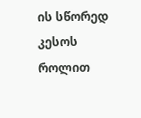ის სწორედ კესოს როლით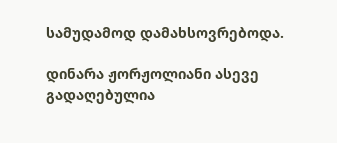სამუდამოდ დამახსოვრებოდა.

დინარა ჟორჟოლიანი ასევე გადაღებულია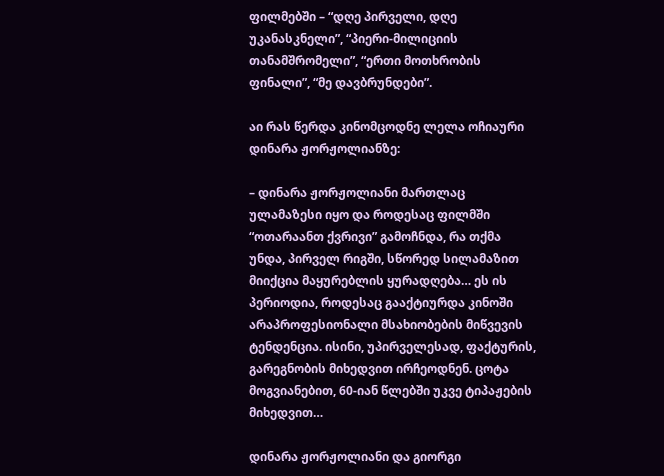ფილმებში – “დღე პირველი, დღე უკანასკნელი”, “პიერი-მილიციის თანამშრომელი”, “ერთი მოთხრობის ფინალი”, “მე დავბრუნდები”.

აი რას წერდა კინომცოდნე ლელა ოჩიაური დინარა ჟორჟოლიანზე:

– დინარა ჟორჟოლიანი მართლაც ულამაზესი იყო და როდესაც ფილმში “ოთარაანთ ქვრივი” გამოჩნდა, რა თქმა უნდა, პირველ რიგში, სწორედ სილამაზით მიიქცია მაყურებლის ყურადღება… ეს ის პერიოდია, როდესაც გააქტიურდა კინოში არაპროფესიონალი მსახიობების მიწვევის ტენდენცია. ისინი, უპირველესად, ფაქტურის, გარეგნობის მიხედვით ირჩეოდნენ. ცოტა მოგვიანებით, 60-იან წლებში უკვე ტიპაჟების მიხედვით…

დინარა ჟორჟოლიანი და გიორგი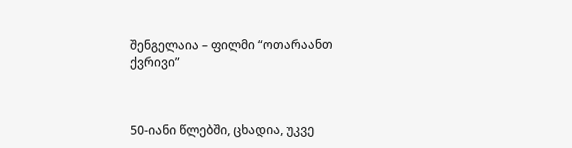შენგელაია – ფილმი “ოთარაანთ ქვრივი”



50-იანი წლებში, ცხადია, უკვე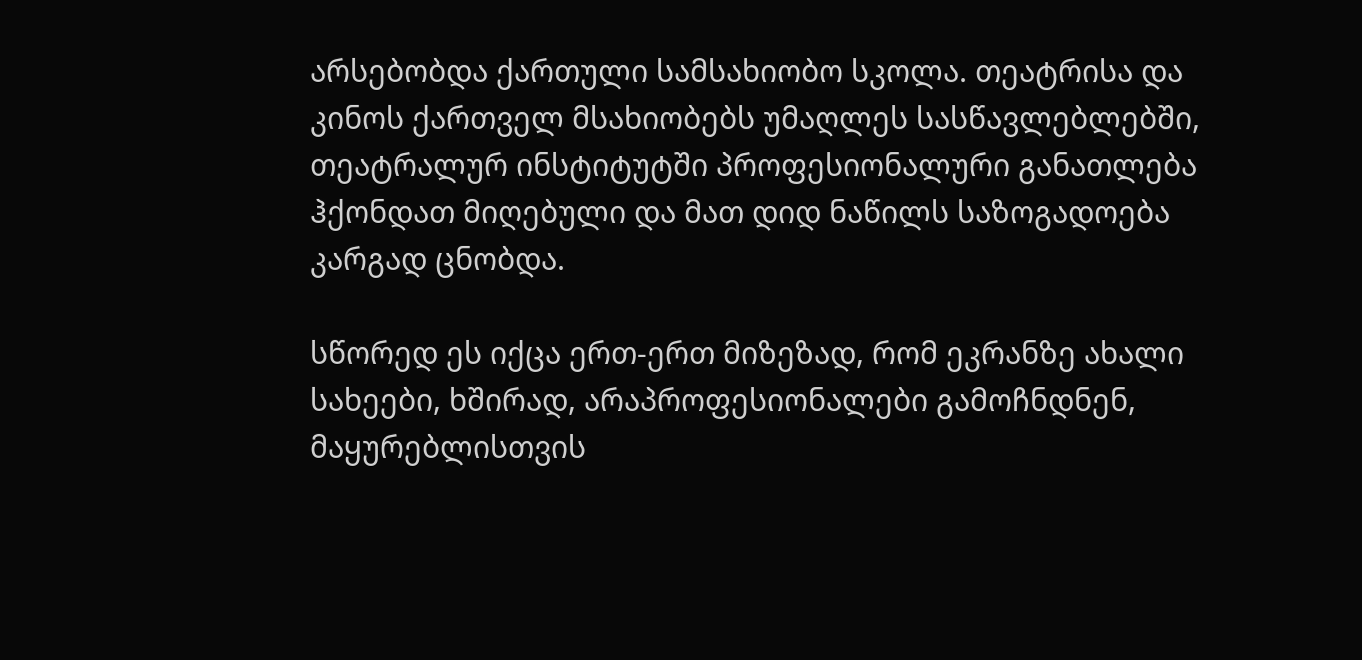არსებობდა ქართული სამსახიობო სკოლა. თეატრისა და კინოს ქართველ მსახიობებს უმაღლეს სასწავლებლებში, თეატრალურ ინსტიტუტში პროფესიონალური განათლება ჰქონდათ მიღებული და მათ დიდ ნაწილს საზოგადოება კარგად ცნობდა.

სწორედ ეს იქცა ერთ-ერთ მიზეზად, რომ ეკრანზე ახალი სახეები, ხშირად, არაპროფესიონალები გამოჩნდნენ, მაყურებლისთვის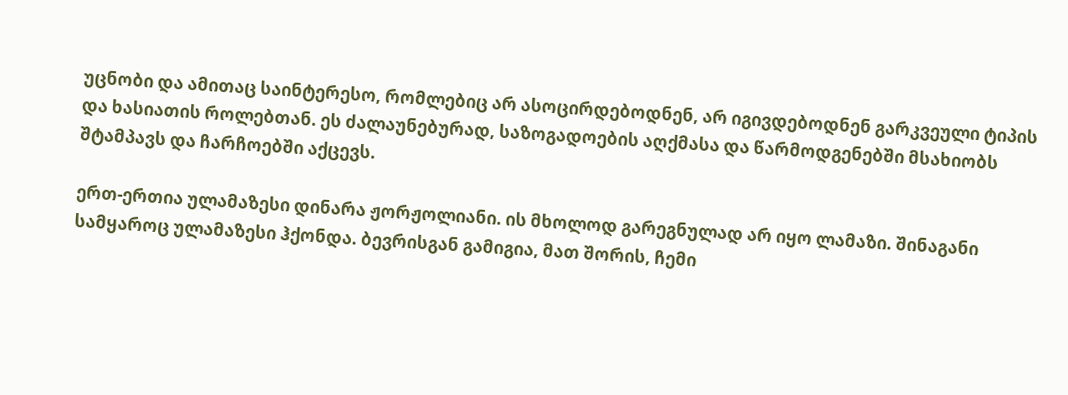უცნობი და ამითაც საინტერესო, რომლებიც არ ასოცირდებოდნენ, არ იგივდებოდნენ გარკვეული ტიპის და ხასიათის როლებთან. ეს ძალაუნებურად, საზოგადოების აღქმასა და წარმოდგენებში მსახიობს შტამპავს და ჩარჩოებში აქცევს.

ერთ-ერთია ულამაზესი დინარა ჟორჟოლიანი. ის მხოლოდ გარეგნულად არ იყო ლამაზი. შინაგანი სამყაროც ულამაზესი ჰქონდა. ბევრისგან გამიგია, მათ შორის, ჩემი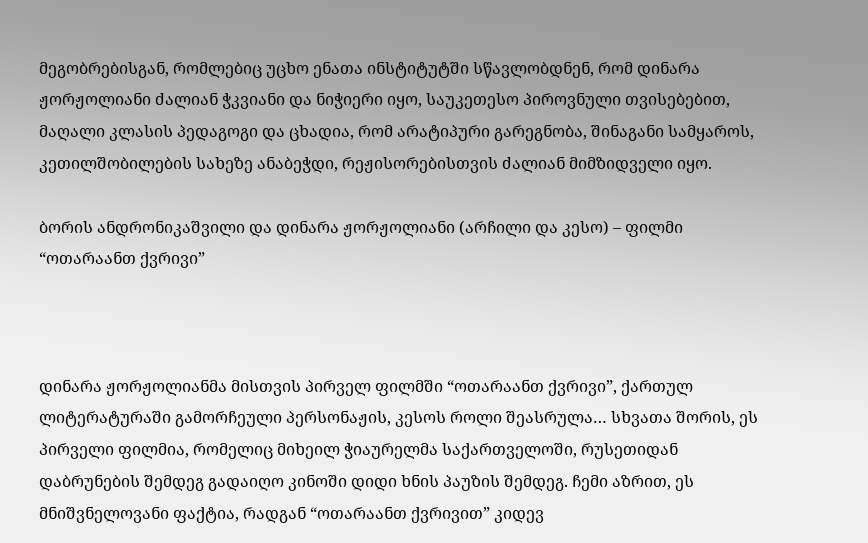მეგობრებისგან, რომლებიც უცხო ენათა ინსტიტუტში სწავლობდნენ, რომ დინარა ჟორჟოლიანი ძალიან ჭკვიანი და ნიჭიერი იყო, საუკეთესო პიროვნული თვისებებით, მაღალი კლასის პედაგოგი და ცხადია, რომ არატიპური გარეგნობა, შინაგანი სამყაროს, კეთილშობილების სახეზე ანაბეჭდი, რეჟისორებისთვის ძალიან მიმზიდველი იყო.

ბორის ანდრონიკაშვილი და დინარა ჟორჟოლიანი (არჩილი და კესო) – ფილმი “ოთარაანთ ქვრივი”



დინარა ჟორჟოლიანმა მისთვის პირველ ფილმში “ოთარაანთ ქვრივი”, ქართულ ლიტერატურაში გამორჩეული პერსონაჟის, კესოს როლი შეასრულა… სხვათა შორის, ეს პირველი ფილმია, რომელიც მიხეილ ჭიაურელმა საქართველოში, რუსეთიდან დაბრუნების შემდეგ გადაიღო კინოში დიდი ხნის პაუზის შემდეგ. ჩემი აზრით, ეს მნიშვნელოვანი ფაქტია, რადგან “ოთარაანთ ქვრივით” კიდევ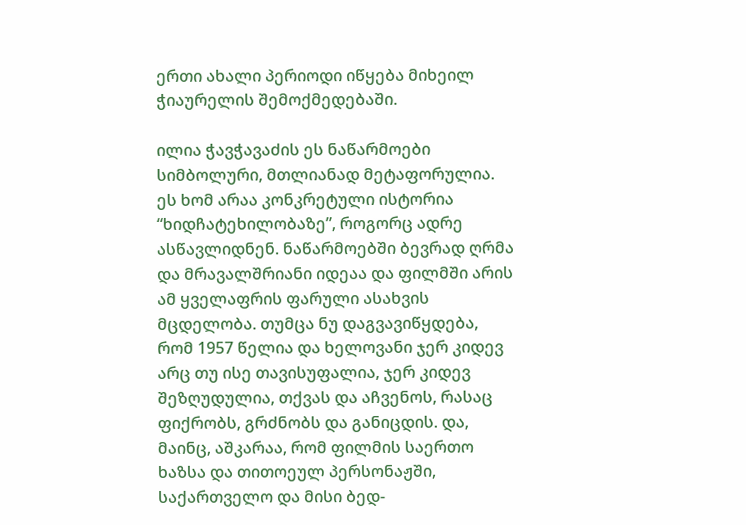ერთი ახალი პერიოდი იწყება მიხეილ ჭიაურელის შემოქმედებაში.

ილია ჭავჭავაძის ეს ნაწარმოები სიმბოლური, მთლიანად მეტაფორულია. ეს ხომ არაა კონკრეტული ისტორია “ხიდჩატეხილობაზე”, როგორც ადრე ასწავლიდნენ. ნაწარმოებში ბევრად ღრმა და მრავალშრიანი იდეაა და ფილმში არის ამ ყველაფრის ფარული ასახვის მცდელობა. თუმცა ნუ დაგვავიწყდება, რომ 1957 წელია და ხელოვანი ჯერ კიდევ არც თუ ისე თავისუფალია, ჯერ კიდევ შეზღუდულია, თქვას და აჩვენოს, რასაც ფიქრობს, გრძნობს და განიცდის. და, მაინც, აშკარაა, რომ ფილმის საერთო ხაზსა და თითოეულ პერსონაჟში, საქართველო და მისი ბედ-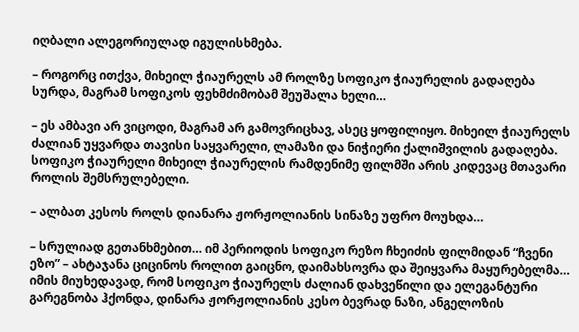იღბალი ალეგორიულად იგულისხმება.

– როგორც ითქვა, მიხეილ ჭიაურელს ამ როლზე სოფიკო ჭიაურელის გადაღება სურდა, მაგრამ სოფიკოს ფეხმძიმობამ შეუშალა ხელი…

– ეს ამბავი არ ვიცოდი, მაგრამ არ გამოვრიცხავ, ასეც ყოფილიყო. მიხეილ ჭიაურელს ძალიან უყვარდა თავისი საყვარელი, ლამაზი და ნიჭიერი ქალიშვილის გადაღება. სოფიკო ჭიაურელი მიხეილ ჭიაურელის რამდენიმე ფილმში არის კიდევაც მთავარი როლის შემსრულებელი.

– ალბათ კესოს როლს დიანარა ჟორჟოლიანის სინაზე უფრო მოუხდა…

– სრულიად გეთანხმებით… იმ პერიოდის სოფიკო რეზო ჩხეიძის ფილმიდან “ჩვენი ეზო” – ახტაჯანა ციცინოს როლით გაიცნო, დაიმახსოვრა და შეიყვარა მაყურებელმა… იმის მიუხედავად, რომ სოფიკო ჭიაურელს ძალიან დახვეწილი და ელეგანტური გარეგნობა ჰქონდა, დინარა ჟორჟოლიანის კესო ბევრად ნაზი, ანგელოზის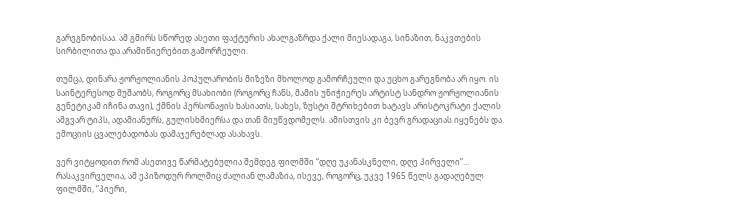გარეგნობისაა. ამ გმირს სწორედ ასეთი ფაქტურის ახალგაზრდა ქალი მიესადაგა, სინაზით, ნაკვთების სირბილითა და არამიწიერებით გამორჩეული.

თუმცა, დინარა ჟორჟოლიანის პოპულარობის მიზეზი მხოლოდ გამორჩეული და უცხო გარეგნობა არ იყო. ის საინტერესოდ მუშაობს, როგორც მსახიობი (როგორც ჩანს, მამის უნიჭიერეს არტისტ სანდრო ჟორჟოლიანის გენეტიკამ იჩინა თავი), ქმნის პერსონაჟის ხასიათს, სახეს, ზუსტი შტრიხებით ხატავს არისტოკრატი ქალის ამგვარ ტიპს, ადამიანურს, გულისხმიერსა და თან მიუწვდომელს. ამისთვის კი ბევრ გრადაციას იყენებს და ემოციის ცვალებადობას დამაჯერებლად ასახავს.

ვერ ვიტყოდით რომ ასეთივე წარმატებულია შემდეგ ფილმში “დღე უკანასკნელი, დღე პირველი”… რასაკვირველია, ამ ეპიზოდურ როლშიც ძალიან ლამაზია, ისევე, როგორც, უკვე 1965 წელს გადაღებულ ფილმში, “პიერი,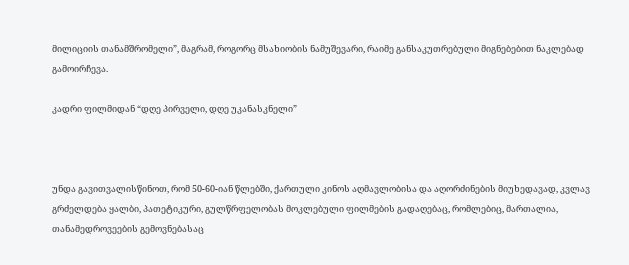მილიციის თანამშრომელი”, მაგრამ, როგორც მსახიობის ნამუშევარი, რაიმე განსაკუთრებული მიგნებებით ნაკლებად გამოირჩევა.

კადრი ფილმიდან “დღე პირველი, დღე უკანასკნელი”



უნდა გავითვალისწინოთ, რომ 50-60-იან წლებში, ქართული კინოს აღმავლობისა და აღორძინების მიუხედავად, კვლავ გრძელდება ყალბი, პათეტიკური, გულწრფელობას მოკლებული ფილმების გადაღებაც, რომლებიც, მართალია, თანამედროვეების გემოვნებასაც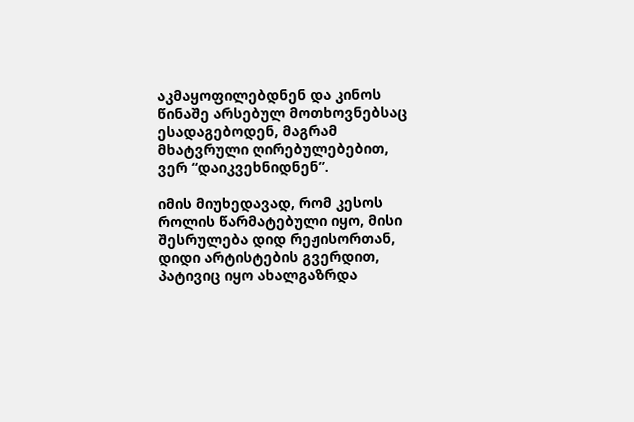აკმაყოფილებდნენ და კინოს წინაშე არსებულ მოთხოვნებსაც ესადაგებოდენ, მაგრამ მხატვრული ღირებულებებით, ვერ “დაიკვეხნიდნენ”.

იმის მიუხედავად, რომ კესოს როლის წარმატებული იყო, მისი შესრულება დიდ რეჟისორთან, დიდი არტისტების გვერდით, პატივიც იყო ახალგაზრდა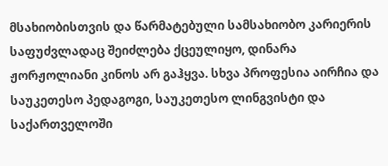მსახიობისთვის და წარმატებული სამსახიობო კარიერის საფუძვლადაც შეიძლება ქცეულიყო, დინარა ჟორჟოლიანი კინოს არ გაჰყვა. სხვა პროფესია აირჩია და საუკეთესო პედაგოგი, საუკეთესო ლინგვისტი და საქართველოში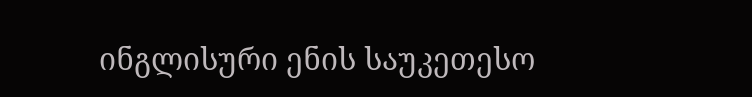ინგლისური ენის საუკეთესო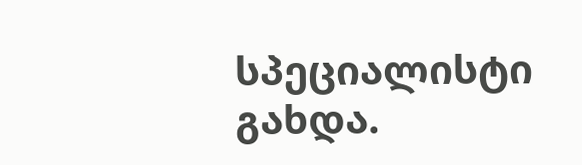სპეციალისტი გახდა.